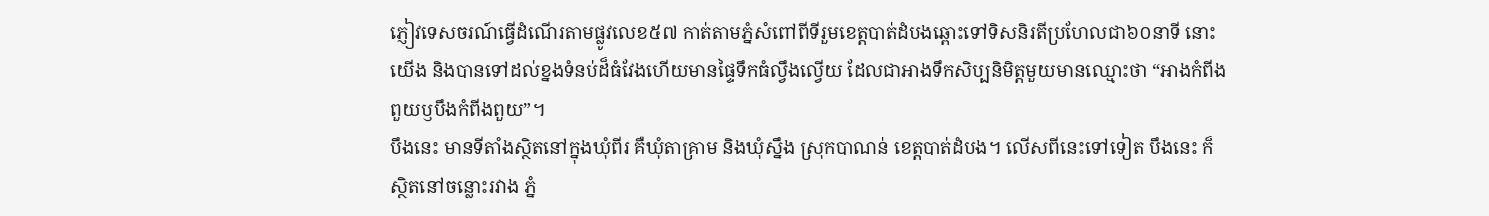ភ្ញៀវទេសចរណ៍ធ្វើដំណើរតាមផ្លូវលេខ៥៧ កាត់តាមភ្នំសំពៅពីទីរួមខេត្តបាត់ដំបងឆ្ពោះទៅទិសនិរតីប្រហែលជា៦០នាទី នោះយើង និងបានទៅដល់ខ្នងទំនប់ដ៏ធំវែងហើយមានផ្ទៃទឹកធំល្វឹងល្វើយ ដែលជាអាងទឹកសិប្បនិមិត្តមួយមានឈ្មោះថា “អាងកំពីងពួយឫបឹងកំពីងពួយ”។
បឹងនេះ មានទីតាំងស្ថិតនៅក្នុងឃុំពីរ គឺឃុំតាគ្រាម និងឃុំស្នឹង ស្រុកបាណន់ ខេត្តបាត់ដំបង។ លើសពីនេះទៅទៀត បឹងនេះ ក៏ស្ថិតនៅចន្លោះរវាង ភ្នំ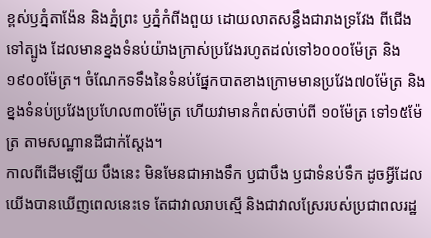ខ្ពស់ឫភ្នំតាង៉ែន និងភ្នំព្រះ ឫភ្នំកំពីងពួយ ដោយលាតសន្ធឹងជារាងទ្រវែង ពីជើងទៅត្បូង ដែលមានខ្នងទំនប់យ៉ាងក្រាស់ប្រវែងរហូតដល់ទៅ៦០០០ម៉ែត្រ និង ១៩០០ម៉ែត្រ។ ចំណែកទទឹងនៃទំនប់ផ្នែកបាតខាងក្រោមមានប្រវែង៧០ម៉ែត្រ និងខ្នងទំនប់ប្រវែងប្រហែល៣០ម៉ែត្រ ហើយវាមានកំពស់ចាប់ពី ១០ម៉ែត្រ ទៅ១៥ម៉ែត្រ តាមសណ្ឋានដីជាក់ស្ដែង។
កាលពីដើមឡើយ បឹងនេះ មិនមែនជាអាងទឹក ឫជាបឹង ឫជាទំនប់ទឹក ដូចអ្វីដែលយើងបានឃើញពេលនេះទេ តែជាវាលរាបស្មើ និងជាវាលស្រែរបស់ប្រជាពលរដ្ឋ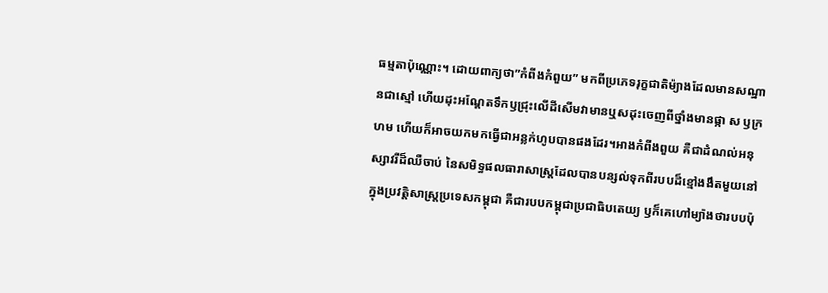ធម្មតាប៉ុណ្ណោះ។ ដោយពាក្យថា”កំពីងកំពួយ” មកពីប្រភេទរុក្ខជាតិម៉្យាងដែលមានសណ្ឋានជាស្មៅ ហើយដុះអណ្ដែតទឹកឫជ្រុះលើដីសើមវាមានឬសដុះចេញពីថ្នាំងមានផ្កា ស ឫក្រហម ហើយក៏អាចយកមកធ្វើជាអន្លក់ហូបបានផងដែរ។អាងកំពីងពួយ គឺជាដំណល់អនុស្សាវរីដ៏ឈឺចាប់ នៃសមិទ្ធផលធារាសាស្រ្តដែលបានបន្សល់ទុកពីរបបដ៏ខ្មៅងងឹតមួយនៅក្នុងប្រវត្តិសាស្រ្តប្រទេសកម្ពុជា គឺជារបបកម្ពុជាប្រជាធិបតេយ្យ ឫក៏គេហៅម្យ៉ាងថារបបប៉ុ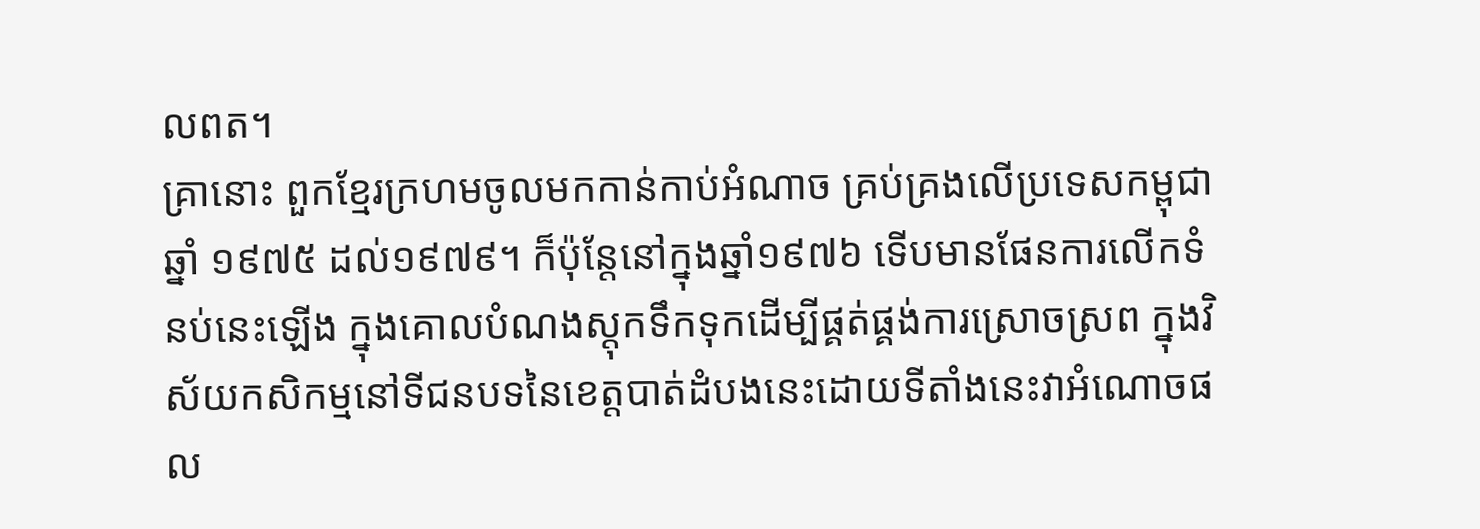លពត។
គ្រានោះ ពួកខ្មែរក្រហមចូលមកកាន់កាប់អំណាច គ្រប់គ្រងលើប្រទេសកម្ពុជាឆ្នាំ ១៩៧៥ ដល់១៩៧៩។ ក៏ប៉ុន្តែនៅក្នុងឆ្នាំ១៩៧៦ ទើបមានផែនការលើកទំនប់នេះឡើង ក្នុងគោលបំណងស្ដុកទឹកទុកដើម្បីផ្គត់ផ្គង់ការស្រោចស្រព ក្នុងវិស័យកសិកម្មនៅទីជនបទនៃខេត្តបាត់ដំបងនេះដោយទីតាំងនេះវាអំណោចផល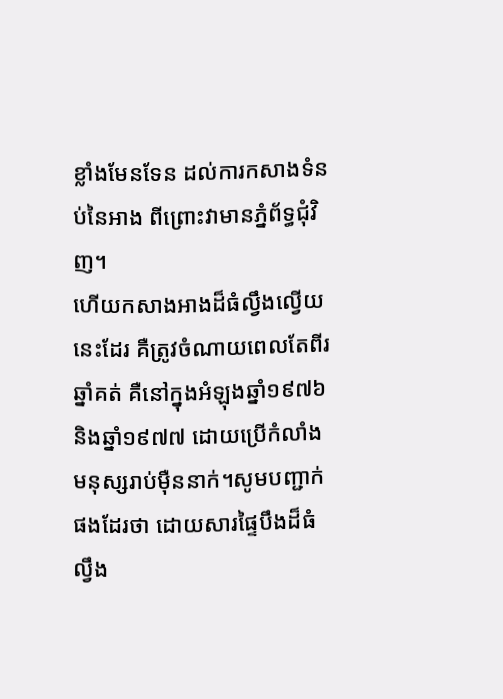ខ្លាំងមែនទែន ដល់ការកសាងទំនប់នៃអាង ពីព្រោះវាមានភ្នំព័ទ្ធជុំវិញ។
ហើយកសាងអាងដ៏ធំល្វឹងល្វើយនេះដែរ គឺត្រូវចំណាយពេលតែពីរឆ្នាំគត់ គឺនៅក្នុងអំឡុងឆ្នាំ១៩៧៦ និងឆ្នាំ១៩៧៧ ដោយប្រើកំលាំងមនុស្សរាប់ម៉ឺននាក់។សូមបញ្ជាក់ផងដែរថា ដោយសារផ្ទៃបឹងដ៏ធំល្វឹង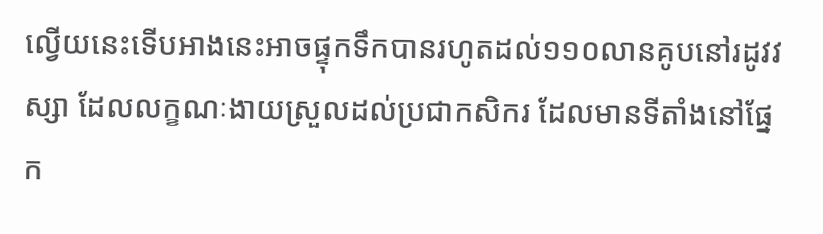ល្វើយនេះទើបអាងនេះអាចផ្ទុកទឹកបានរហូតដល់១១០លានគូបនៅរដូវវស្សា ដែលលក្ខណៈងាយស្រួលដល់ប្រជាកសិករ ដែលមានទីតាំងនៅផ្នែក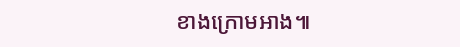ខាងក្រោមអាង៕